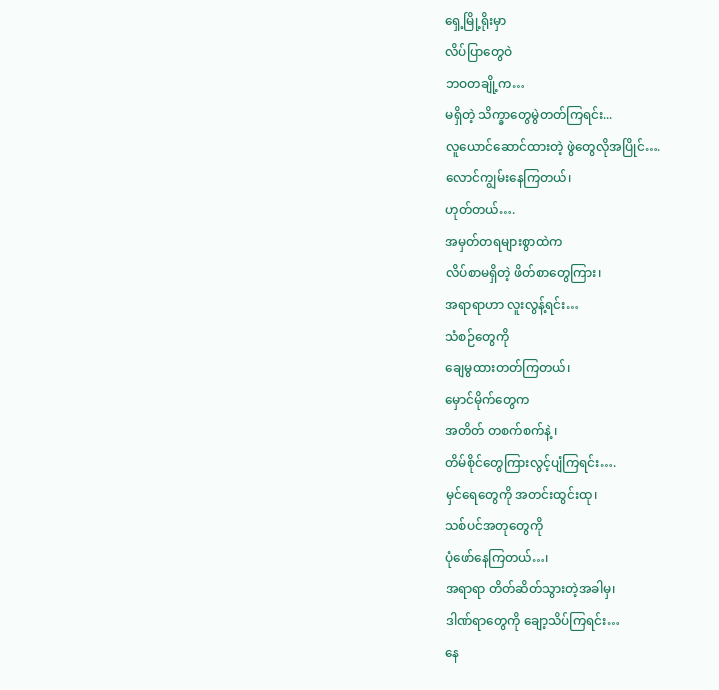ရှေ့မြို့ရိုးမှာ
လိပ်ပြာတွေဝဲ
ဘဝတချို့က…
မရှိတဲ့ သိက္ခာတွေမွဲတတ်ကြရင်း...
လူယောင်ဆောင်ထားတဲ့ ဖွဲတွေလိုအပြိုင်….
လောင်ကျွမ်းနေကြတယ်၊
ဟုတ်တယ်….
အမှတ်တရများစွာထဲက
လိပ်စာမရှိတဲ့ ဖိတ်စာတွေကြား၊
အရာရာဟာ လူးလွန့်ရင်း…
သံစဉ်တွေကို
ချေမွထားတတ်ကြတယ်၊
မှောင်မိုက်တွေက
အတိတ် တစက်စက်နဲ့ ၊
တိမ်စိုင်တွေကြားလွင့်ပျံကြရင်း….
မှင်ရေတွေကို အတင်းထွင်းထု၊
သစ်ပင်အတုတွေကို
ပုံဖော်နေကြတယ်…၊
အရာရာ တိတ်ဆိတ်သွားတဲ့အခါမှ၊
ဒါဏ်ရာတွေကို ချော့သိပ်ကြရင်း…
နေ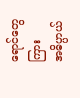ရောင်တွေကြား
အဓိပ္ပာယ်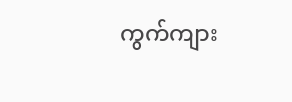ကွက်ကျား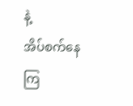နဲ့
အိပ်စက်နေကြ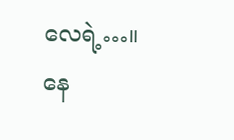လေရဲ့…။
နေ